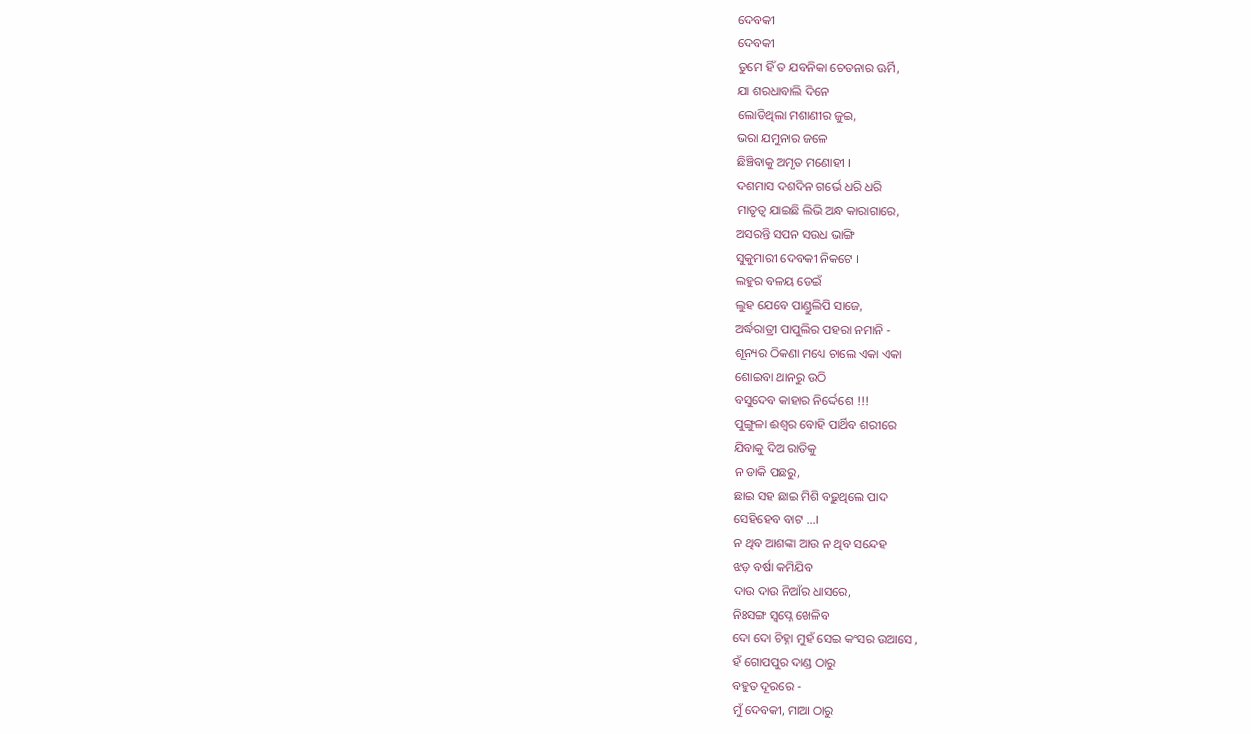ଦେବକୀ
ଦେବକୀ
ତୁମେ ହିଁ ତ ଯବନିକା ଚେତନାର ଊର୍ମି,
ଯା ଶରଧାବାଲି ଦିନେ
ଲୋଡିଥିଲା ମଶାଣୀର ଜୁଇ,
ଭରା ଯମୁନାର ଜଳେ
ଛିଞ୍ଚିବାକୁ ଅମୃତ ମଣୋହୀ ।
ଦଶମାସ ଦଶଦିନ ଗର୍ଭେ ଧରି ଧରି
ମାତୃତ୍ୱ ଯାଇଛି ଲିଭି ଅନ୍ଧ କାରାଗାରେ,
ଅସରନ୍ତି ସପନ ସଉଧ ଭାଙ୍ଗି
ସୁକୁମାରୀ ଦେବକୀ ନିକଟେ ।
ଲହୁର ବଳୟ ଡେଇଁ
ଲୁହ ଯେବେ ପାଣ୍ଡୁଲିପି ସାଜେ,
ଅର୍ଦ୍ଧରାତ୍ରୀ ପାପୁଲିର ପହରା ନମାନି -
ଶୂନ୍ୟର ଠିକଣା ମଧ୍ୟେ ଚାଲେ ଏକା ଏକା
ଶୋଇବା ଥାନରୁ ଉଠି
ବସୁଦେବ କାହାର ନିର୍ଦ୍ଦେଶେ !!!
ପୁଙ୍ଗୁଳା ଈଶ୍ୱର ବୋହି ପାର୍ଥିବ ଶରୀରେ
ଯିବାକୁ ଦିଅ ରାତିକୁ
ନ ଡାକି ପଛରୁ,
ଛାଇ ସହ ଛାଇ ମିଶି ବଢ଼ୁଥିଲେ ପାଦ
ସେହିହେବ ବାଟ ...।
ନ ଥିବ ଆଶଙ୍କା ଆଉ ନ ଥିବ ସନ୍ଦେହ
ଝଡ଼ ବର୍ଷା କମିଯିବ
ଦାଉ ଦାଉ ନିଆଁର ଧାସରେ,
ନିଃସଙ୍ଗ ସ୍ୱପ୍ନେ ଖେଳିବ
ଦୋ ଦୋ ଚିହ୍ନା ମୁହଁ ସେଇ କଂସର ଉଆସେ ,
ହଁ ଗୋପପୁର ଦାଣ୍ଡ ଠାରୁ
ବହୁତ ଦୂରରେ -
ମୁଁ ଦେବକୀ, ମାଆ ଠାରୁ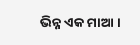ଭିନ୍ନ ଏକ ମାଆ ।